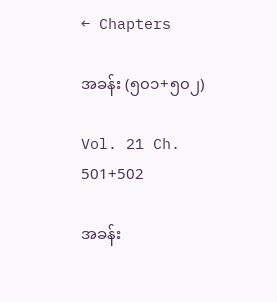← Chapters

အခန်း (၅၀၁+၅၀၂)

Vol. 21 Ch. 501+502

အခန်း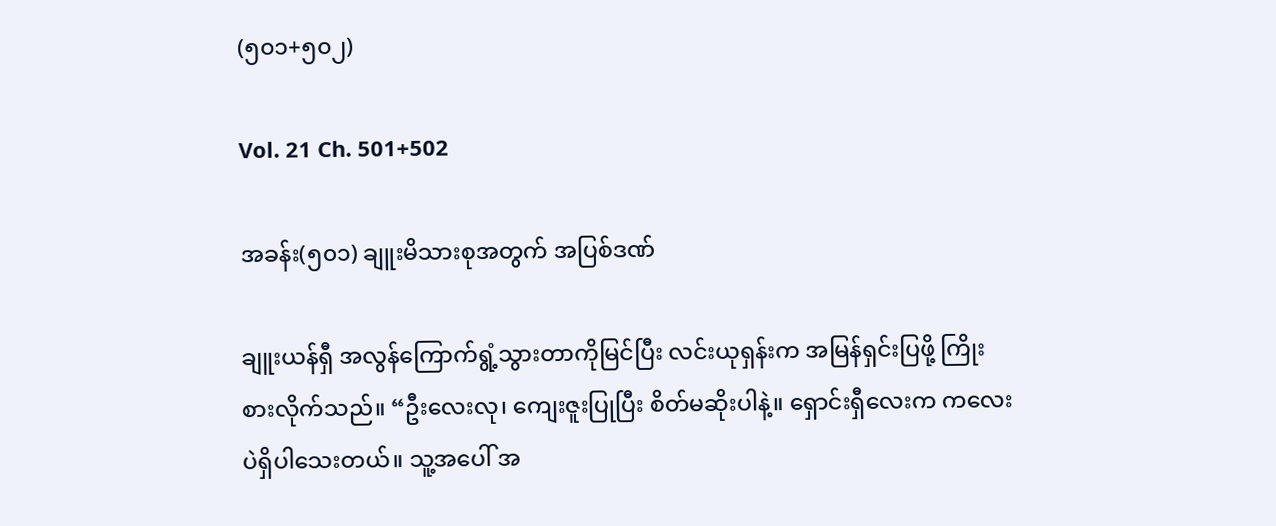(၅၀၁+၅၀၂)

Vol. 21 Ch. 501+502

အခန်း(၅၀၁) ချူးမိသားစုအတွက် အပြစ်ဒဏ်

ချူးယန်ရှီ အလွန်ကြောက်ရွံ့သွားတာကိုမြင်ပြီး လင်းယုရှန်းက အမြန်ရှင်းပြဖို့ ကြိုးစားလိုက်သည်။ “ဦးလေးလု၊ ကျေးဇူးပြုပြီး စိတ်မဆိုးပါနဲ့။ ရှောင်းရှီလေးက ကလေးပဲရှိပါသေးတယ်။ သူ့အပေါ် အ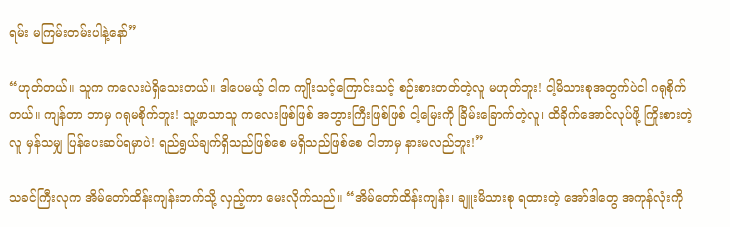ရမ်း မကြမ်းတမ်းပါနဲ့နော်”

“ဟုတ်တယ်။ သူက ကလေးပဲရှိသေးတယ်။ ဒါပေမယ့် ငါက ကျိုးသင့်ကြောင်းသင့် စဉ်းစားတတ်တဲ့လူ မဟုတ်ဘူး! ငါ့မိသားစုအတွက်ပဲငါ ဂရုစိုက်တယ်။ ကျန်တာ ဘာမှ ဂရုမစိုက်ဘူး! သူ့ဖာသာသူ ကလေးဖြစ်ဖြစ် အဘွားကြီးဖြစ်ဖြစ် ငါ့မြေးကို ခြိမ်းခြောက်တဲ့လူ၊ ထိခိုက်အောင်လုပ်ဖို့ ကြိုးစားတဲ့လူ မှန်သမျှ ပြန်ပေးဆပ်ရမှာပဲ! ရည်ရွယ်ချက်ရှိသည်ဖြစ်စေ မရှိသည်ဖြစ်စေ ငါဘာမှ နားမလည်ဘူး!”

သခင်ကြီးလုက အိမ်တော်ထိန်းကျန်းဘက်သို့ လှည့်ကာ မေးလိုက်သည်။ “အိမ်တော်ထိန်းကျန်း၊ ချူးမိသားစု ရထားတဲ့ အော်ဒါတွေ အကုန်လုံးကို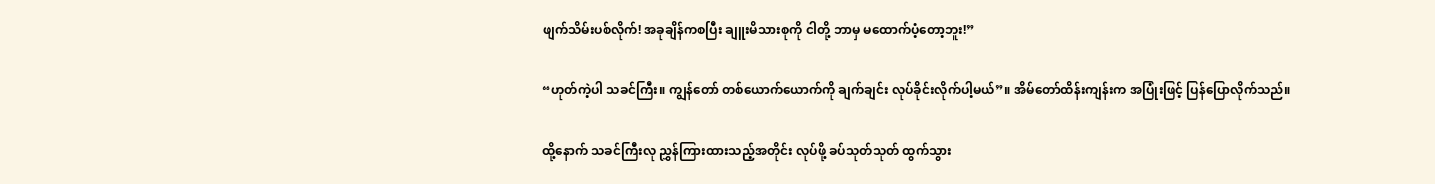ဖျက်သိမ်းပစ်လိုက်! အခုချိန်ကစပြီး ချူးမိသားစုကို ငါတို့ ဘာမှ မထောက်ပံ့တော့ဘူး!”

“ဟုတ်ကဲ့ပါ သခင်ကြီး။ ကျွန်တော် တစ်ယောက်ယောက်ကို ချက်ချင်း လုပ်ခိုင်းလိုက်ပါ့မယ်”။ အိမ်တော်ထိန်းကျန်းက အပြုံးဖြင့် ပြန်ပြောလိုက်သည်။

ထို့နောက် သခင်ကြီးလု ညွှန်ကြားထားသည့်အတိုင်း လုပ်ဖို့ ခပ်သုတ်သုတ် ထွက်သွား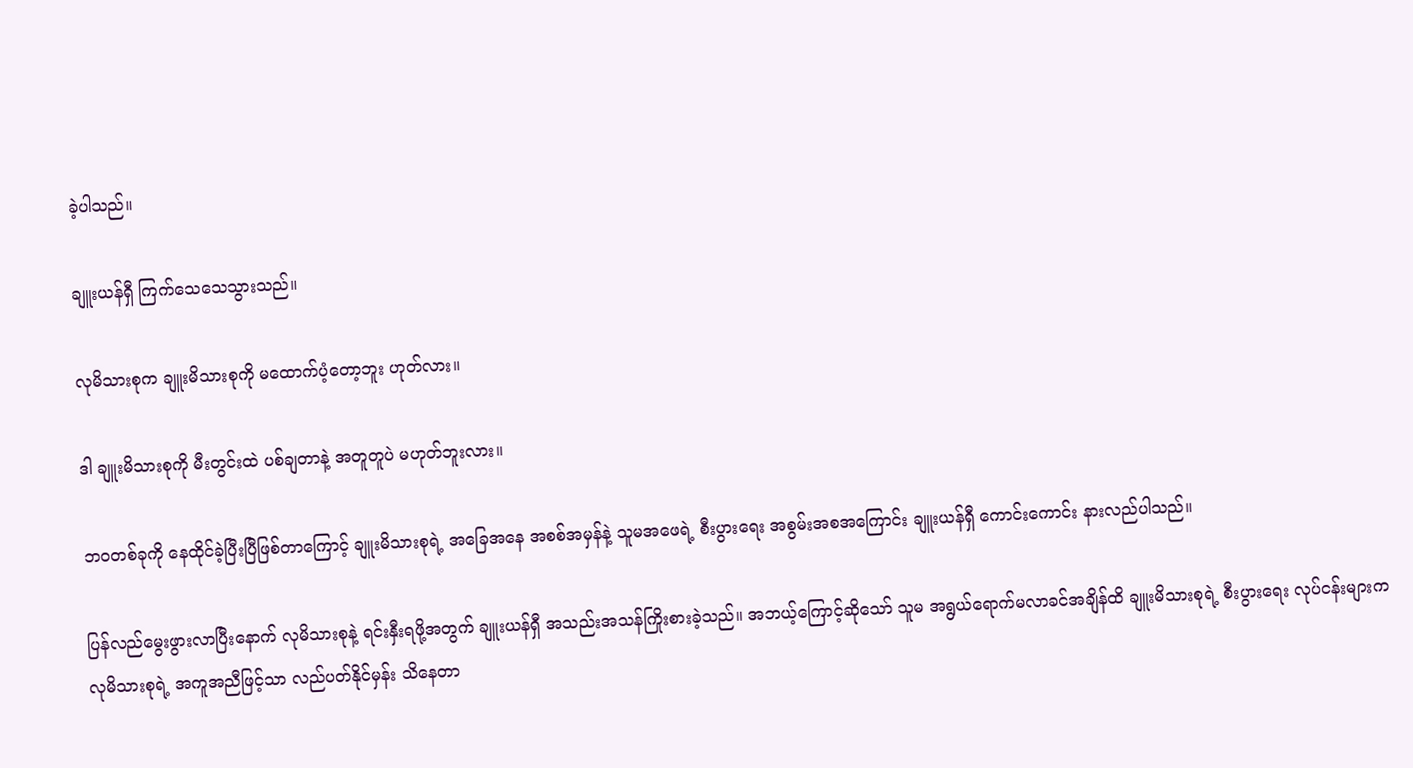ခဲ့ပါသည်။

ချူးယန်ရှီ ကြက်သေသေသွားသည်။

လုမိသားစုက ချူးမိသားစုကို မထောက်ပံ့တော့ဘူး ဟုတ်လား။

ဒါ ချူးမိသားစုကို မီးတွင်းထဲ ပစ်ချတာနဲ့ အတူတူပဲ မဟုတ်ဘူးလား။

ဘဝတစ်ခုကို နေထိုင်ခဲ့ပြီးပြီဖြစ်တာကြောင့် ချူးမိသားစုရဲ့ အခြေအနေ အစစ်အမှန်နဲ့ သူမအဖေရဲ့ စီးပွားရေး အစွမ်းအစအကြောင်း ချူးယန်ရှီ ကောင်းကောင်း နားလည်ပါသည်။

ပြန်လည်မွေးဖွားလာပြီးနောက် လုမိသားစုနဲ့ ရင်းနှီးရဖို့အတွက် ချူးယန်ရှီ အသည်းအသန်ကြိုးစားခဲ့သည်။ အဘယ့်ကြောင့်ဆိုသော် သူမ အရွယ်ရောက်မလာခင်အချိန်ထိ ချူးမိသားစုရဲ့ စီးပွားရေး လုပ်ငန်းများက လုမိသားစုရဲ့ အကူအညီဖြင့်သာ လည်ပတ်နိုင်မှန်း သိနေတာ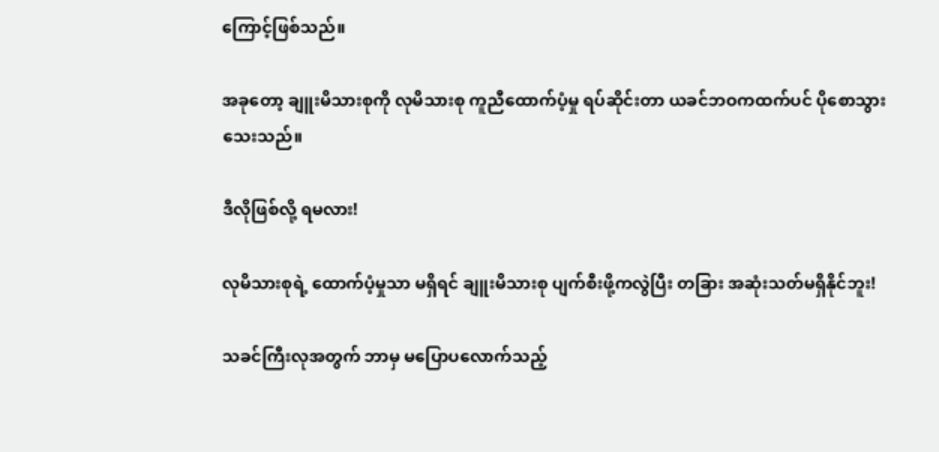ကြောင့်ဖြစ်သည်။

အခုတော့ ချူးမိသားစုကို လုမိသားစု ကူညီထောက်ပံ့မှု ရပ်ဆိုင်းတာ ယခင်ဘဝကထက်ပင် ပိုစောသွားသေးသည်။

ဒီလိုဖြစ်လို့ ရမလား!

လုမိသားစုရဲ့ ထောက်ပံ့မှုသာ မရှိရင် ချူးမိသားစု ပျက်စီးဖို့ကလွဲပြီး တခြား အဆုံးသတ်မရှိနိုင်ဘူး!

သခင်ကြီးလုအတွက် ဘာမှ မပြောပလောက်သည့်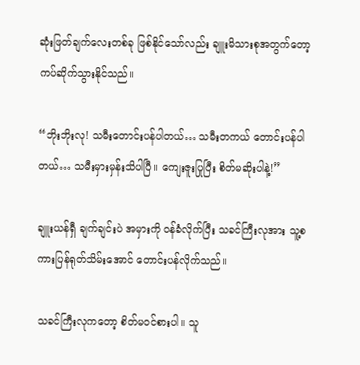ဆုံးဖြတ်ချက်လေးတစ်ခု ဖြစ်နိုင်သော်လည်း ချူးမိသားစုအတွက်တော့ ကပ်ဆိုက်သွားနိုင်သည်။

“ဘိုးဘိုးလု! သမီးတောင်းပန်ပါတယ်… သမီးတကယ် တောင်းပန်ပါတယ်… သမီးမှားမှန်းသိပါပြီ။ ကျေးဇူးပြုပြီး စိတ်မဆိုးပါနဲ့!”

ချူးယန်ရှီ ချက်ချင်းပဲ အမှားကို ဝန်ခံလိုက်ပြီး သခင်ကြီးလုအား သူ့စကားပြန်ရုတ်သိမ်းအောင် တောင်းပန်လိုက်သည်။

သခင်ကြီးလုကတော့ စိတ်မဝင်စားပါ။ သူ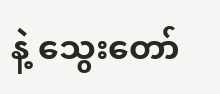နဲ့ သွေးတော်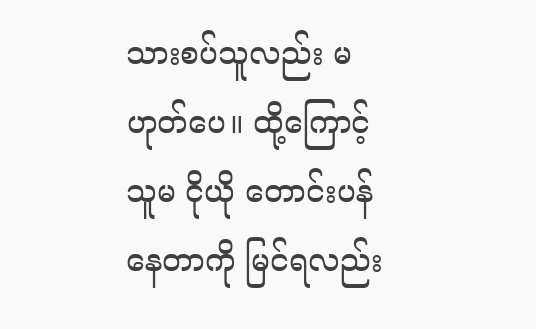သားစပ်သူလည်း မဟုတ်ပေ။ ထို့ကြောင့် သူမ ငိုယို တောင်းပန်နေတာကို မြင်ရလည်း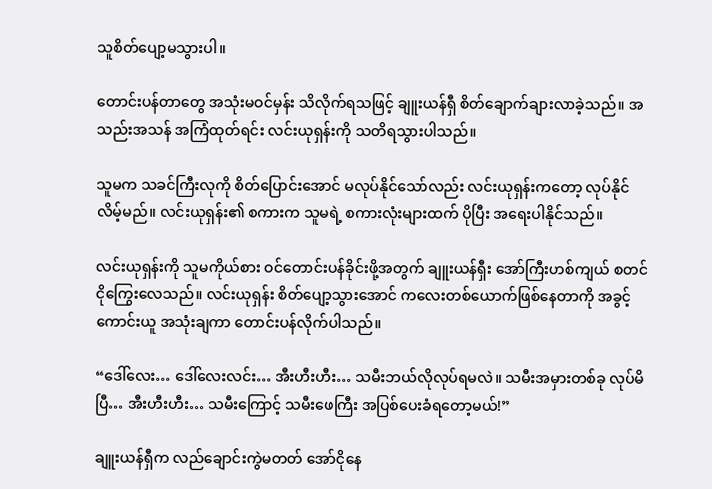သူစိတ်ပျော့မသွားပါ။

တောင်းပန်တာတွေ အသုံးမဝင်မှန်း သိလိုက်ရသဖြင့် ချူးယန်ရှီ စိတ်ချောက်ချားလာခဲ့သည်။ အသည်းအသန် အကြံထုတ်ရင်း လင်းယုရှန်းကို သတိရသွားပါသည်။

သူမက သခင်ကြီးလုကို စိတ်ပြောင်းအောင် မလုပ်နိုင်သော်လည်း လင်းယုရှန်းကတော့ လုပ်နိုင်လိမ့်မည်။ လင်းယုရှန်း၏ စကားက သူမရဲ့ စကားလုံးများထက် ပိုပြီး အရေးပါနိုင်သည်။

လင်းယုရှန်းကို သူမကိုယ်စား ဝင်တောင်းပန်ခိုင်းဖို့အတွက် ချူးယန်ရှီး အော်ကြီးဟစ်ကျယ် စတင်ငိုကြွေးလေသည်။ လင်းယုရှန်း စိတ်ပျော့သွားအောင် ကလေးတစ်ယောက်ဖြစ်နေတာကို အခွင့်ကောင်းယူ အသုံးချကာ တောင်းပန်လိုက်ပါသည်။

“ဒေါ်လေး… ဒေါ်လေးလင်း… အီးဟီးဟီး… သမီးဘယ်လိုလုပ်ရမလဲ။ သမီးအမှားတစ်ခု လုပ်မိပြီ… အီးဟီးဟီး… သမီးကြောင့် သမီးဖေကြီး အပြစ်ပေးခံရတော့မယ်!”

ချူးယန်ရှီက လည်ချောင်းကွဲမတတ် အော်ငိုနေ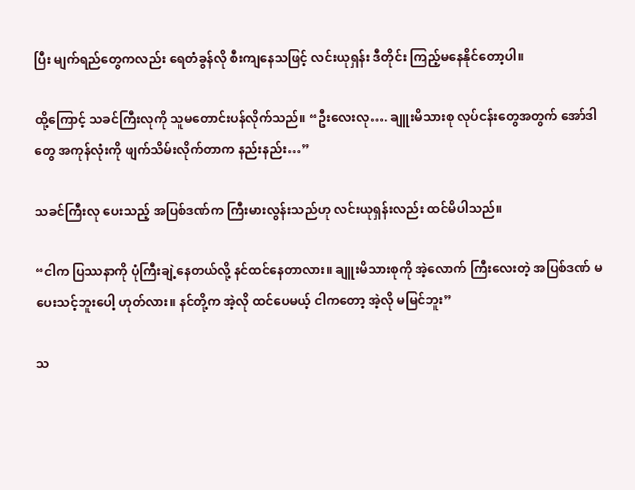ပြီး မျက်ရည်တွေကလည်း ရေတံခွန်လို စီးကျနေသဖြင့် လင်းယုရှန်း ဒီတိုင်း ကြည့်မနေနိုင်တော့ပါ။

ထို့ကြောင့် သခင်ကြီးလုကို သူမတောင်းပန်လိုက်သည်။ “ဦးလေးလု…. ချူးမိသားစု လုပ်ငန်းတွေအတွက် အော်ဒါတွေ အကုန်လုံးကို ဖျက်သိမ်းလိုက်တာက နည်းနည်း…”

သခင်ကြီးလု ပေးသည့် အပြစ်ဒဏ်က ကြီးမားလွန်းသည်ဟု လင်းယုရှန်းလည်း ထင်မိပါသည်။

“ငါက ပြဿနာကို ပုံကြီးချဲ့နေတယ်လို့ နင်ထင်နေတာလား။ ချူးမိသားစုကို အဲ့လောက် ကြီးလေးတဲ့ အပြစ်ဒဏ် မပေးသင့်ဘူးပေါ့ ဟုတ်လား။ နင်တို့က အဲ့လို ထင်ပေမယ့် ငါကတော့ အဲ့လို မမြင်ဘူး”

သ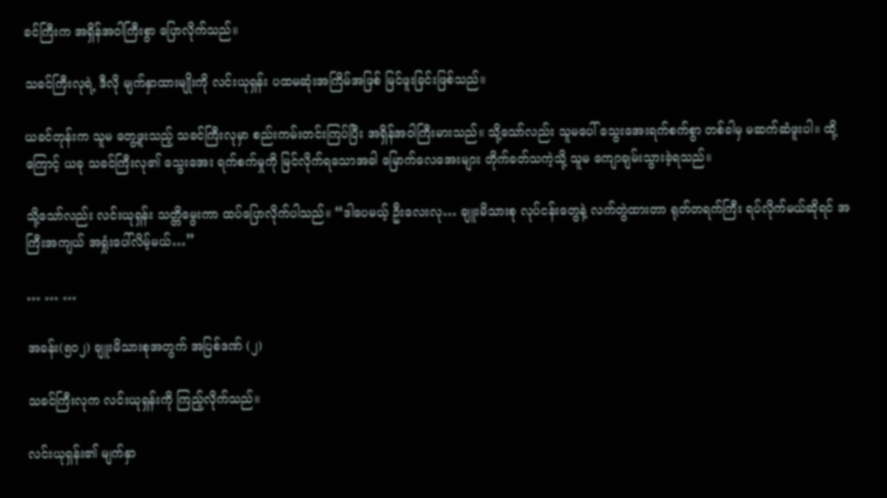ခင်ကြီးက အရှိန်အဝါကြီးစွာ ပြောလိုက်သည်။

သခင်ကြီးလုရဲ့ ဒီလို မျက်နှာထားမျိုးကို လင်းယုရှန်း ပထမဆုံးအကြိမ်အဖြစ် မြင်ဖူးခြင်းဖြစ်သည်။

ယခင်တုန်းက သူမ တွေ့ဖူးသည့် သခင်ကြီးလုမှာ စည်းကမ်းတင်းကြပ်ပြီး အရှိန်အဝါကြီးမားသည်။ သို့သော်လည်း သူမပေါ် သွေးအေးရက်စက်စွာ တစ်ခါမှ မဆက်ဆံဖူးပါ။ ထို့ကြောင့် ယခု သခင်ကြီးလု၏ သွေးအေး ရက်စက်မှုကို မြင်လိုက်ရသောအခါ မြောက်လေအေးများ တိုက်ခတ်သကဲ့သို့ သူမ ကျောချမ်းသွားခဲ့ရသည်။

သို့သော်လည်း လင်းယုရှန်း သတ္တိမွေးကာ ထပ်ပြောလိုက်ပါသည်။ “ဒါပေမယ့် ဦးလေးလု… ချူးမိသားစု လုပ်ငန်းတွေနဲ့ လက်တွဲထားတာ ရုတ်တရက်ကြီး ရပ်လိုက်မယ်ဆိုရင် အကြီးအကျယ် အရှုံးပေါ်လိမ့်မယ်…”

… … …

အခန်း(၅၀၂) ချူးမိသားစုအတွက် အပြစ်ဒဏ် (၂)

သခင်ကြီးလုက လင်းယုရှန်းကို ကြည့်လိုက်သည်။

လင်းယုရှန်း၏ မျက်နှာ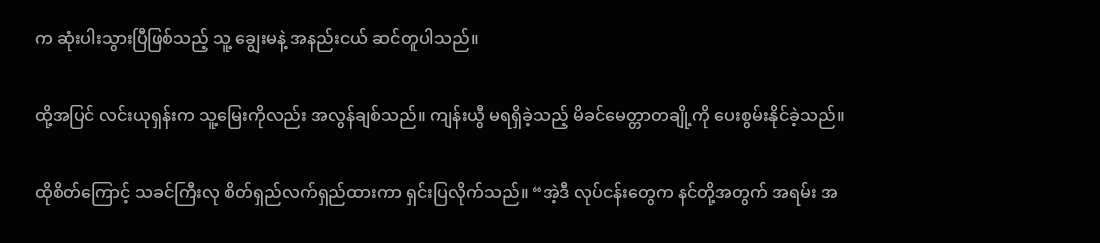က ဆုံးပါးသွားပြီဖြစ်သည့် သူ့ ချွေးမနဲ့ အနည်းငယ် ဆင်တူပါသည်။

ထို့အပြင် လင်းယုရှန်းက သူ့မြေးကိုလည်း အလွန်ချစ်သည်။ ကျန်းယွီ မရရှိခဲ့သည့် မိခင်မေတ္တာတချို့ကို ပေးစွမ်းနိုင်ခဲ့သည်။

ထိုစိတ်ကြောင့် သခင်ကြီးလု စိတ်ရှည်လက်ရှည်ထားကာ ရှင်းပြလိုက်သည်။ “အဲ့ဒီ လုပ်ငန်းတွေက နင်တို့အတွက် အရမ်း အ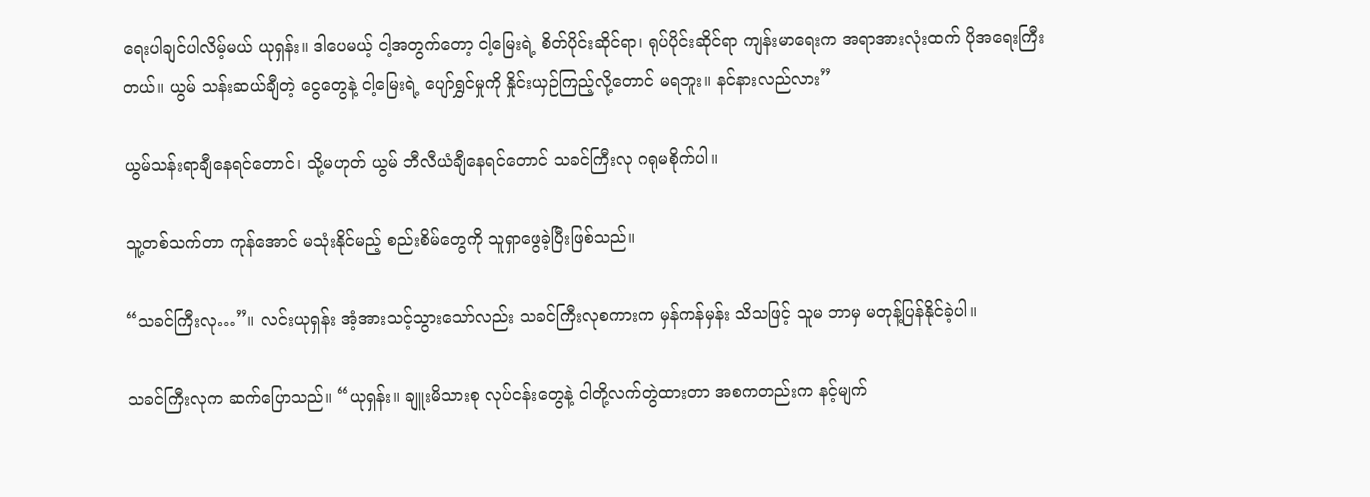ရေးပါချင်ပါလိမ့်မယ် ယုရှန်း။ ဒါပေမယ့် ငါ့အတွက်တော့ ငါ့မြေးရဲ့ စိတ်ပိုင်းဆိုင်ရာ၊ ရုပ်ပိုင်းဆိုင်ရာ ကျန်းမာရေးက အရာအားလုံးထက် ပိုအရေးကြီးတယ်။ ယွမ် သန်းဆယ်ချီတဲ့ ငွေတွေနဲ့ ငါ့မြေးရဲ့ ပျော်ရွှင်မှုကို နှိုင်းယှဉ်ကြည့်လို့တောင် မရဘူး။ နင်နားလည်လား”

ယွမ်သန်းရာချီနေရင်တောင်၊ သို့မဟုတ် ယွမ် ဘီလီယံချီနေရင်တောင် သခင်ကြီးလု ဂရုမစိုက်ပါ။

သူ့တစ်သက်တာ ကုန်အောင် မသုံးနိုင်မည့် စည်းစိမ်တွေကို သူရှာဖွေခဲ့ပြီးဖြစ်သည်။

“သခင်ကြီးလု…”။ လင်းယုရှန်း အံ့အားသင့်သွားသော်လည်း သခင်ကြီးလုစကားက မှန်ကန်မှန်း သိသဖြင့် သူမ ဘာမှ မတုန့်ပြန်နိုင်ခဲ့ပါ။

သခင်ကြီးလုက ဆက်ပြောသည်။ “ယုရှန်း။ ချူးမိသားစု လုပ်ငန်းတွေနဲ့ ငါတို့လက်တွဲထားတာ အစကတည်းက နင့်မျက်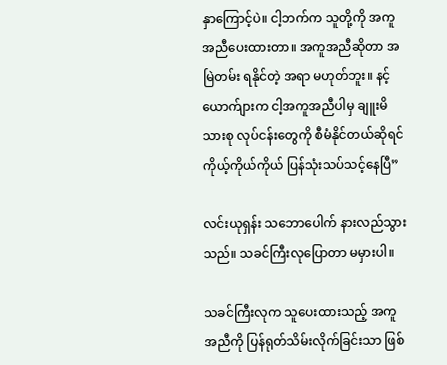နှာကြောင့်ပဲ။ ငါ့ဘက်က သူတို့ကို အကူအညီပေးထားတာ။ အကူအညီဆိုတာ အမြဲတမ်း ရနိုင်တဲ့ အရာ မဟုတ်ဘူး။ နင့်ယောက်ျားက ငါ့အကူအညီပါမှ ချူးမိသားစု လုပ်ငန်းတွေကို စီမံနိုင်တယ်ဆိုရင် ကိုယ့်ကိုယ်ကိုယ် ပြန်သုံးသပ်သင့်နေပြီ”

လင်းယုရှန်း သဘောပေါက် နားလည်သွားသည်။ သခင်ကြီးလုပြောတာ မမှားပါ။

သခင်ကြီးလုက သူပေးထားသည့် အကူအညီကို ပြန်ရုတ်သိမ်းလိုက်ခြင်းသာ ဖြစ်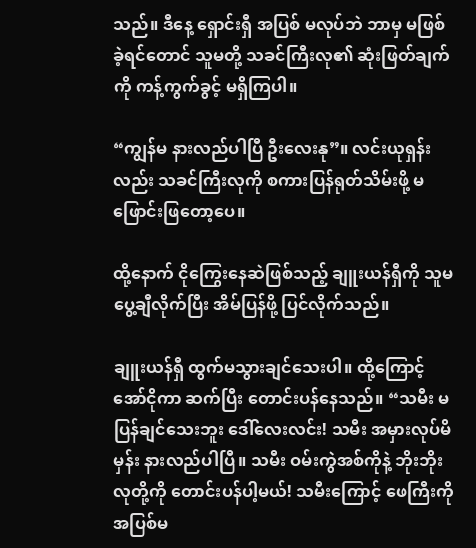သည်။ ဒီနေ့ ရှောင်းရှီ အပြစ် မလုပ်ဘဲ ဘာမှ မဖြစ်ခဲ့ရင်တောင် သူမတို့ သခင်ကြီးလု၏ ဆုံးဖြတ်ချက်ကို ကန့်ကွက်ခွင့် မရှိကြပါ။

“ကျွန်မ နားလည်ပါပြီ ဦးလေးနု”။ လင်းယုရှန်းလည်း သခင်ကြီးလုကို စကားပြန်ရုတ်သိမ်းဖို့ မဖြောင်းဖြတော့ပေ။

ထို့နောက် ငိုကြွေးနေဆဲဖြစ်သည့် ချူးယန်ရှီကို သူမ ပွေ့ချီလိုက်ပြီး အိမ်ပြန်ဖို့ ပြင်လိုက်သည်။

ချူးယန်ရှီ ထွက်မသွားချင်သေးပါ။ ထို့ကြောင့် အော်ငိုကာ ဆက်ပြီး တောင်းပန်နေသည်။ “သမီး မပြန်ချင်သေးဘူး ဒေါ်လေးလင်း! သမီး အမှားလုပ်မိမှန်း နားလည်ပါပြီ။ သမီး ဝမ်းကွဲအစ်ကိုနဲ့ ဘိုးဘိုးလုတို့ကို တောင်းပန်ပါ့မယ်! သမီးကြောင့် ဖေကြီးကို အပြစ်မ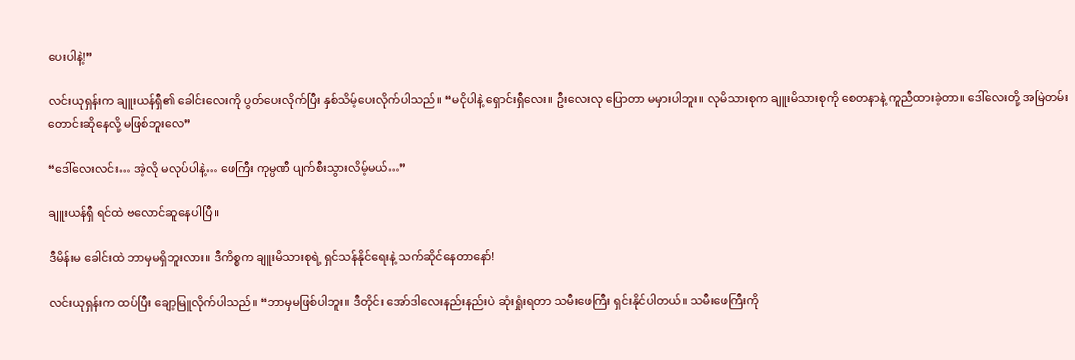ပေးပါနဲ့!”

လင်းယုရှန်းက ချူးယန်ရှီ၏ ခေါင်းလေးကို ပွတ်ပေးလိုက်ပြီး နှစ်သိမ့်ပေးလိုက်ပါသည်။ “မငိုပါနဲ့ ရှောင်းရှီလေး။ ဦးလေးလု ပြောတာ မမှားပါဘူး။ လုမိသားစုက ချူးမိသားစုကို စေတနာနဲ့ ကူညီထားခဲ့တာ။ ဒေါ်လေးတို့ အမြဲတမ်း တောင်းဆိုနေလို့ မဖြစ်ဘူးလေ”

“ဒေါ်လေးလင်း… အဲ့လို မလုပ်ပါနဲ့… ဖေကြီး ကုမ္ပဏီ ပျက်စီးသွားလိမ့်မယ်…”

ချူးယန်ရှီ ရင်ထဲ ဗလောင်ဆူနေပါပြီ။

ဒီမိန်းမ ခေါင်းထဲ ဘာမှမရှိဘူးလား။ ဒီကိစ္စက ချူးမိသားစုရဲ့ ရှင်သန်နိုင်ရေးနဲ့ သက်ဆိုင်နေတာနော်!

လင်းယုရှန်းက ထပ်ပြီး ချော့မြူလိုက်ပါသည်။ “ဘာမှမဖြစ်ပါဘူး။ ဒီတိုင်း အော်ဒါလေးနည်းနည်းပဲ ဆုံးရှုံးရတာ သမီးဖေကြီး ရှင်းနိုင်ပါတယ်။ သမီးဖေကြီးကို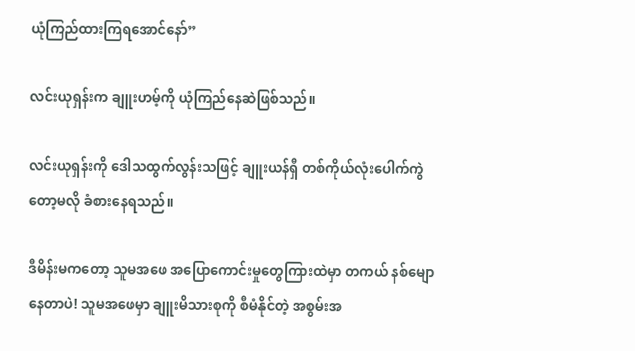ယုံကြည်ထားကြရအောင်နော်”

လင်းယုရှန်းက ချူးဟမ့်ကို ယုံကြည်နေဆဲဖြစ်သည်။

လင်းယုရှန်းကို ဒေါသထွက်လွန်းသဖြင့် ချူးယန်ရှီ တစ်ကိုယ်လုံးပေါက်ကွဲတော့မလို ခံစားနေရသည်။

ဒီမိန်းမကတော့ သူမအဖေ အပြောကောင်းမှုတွေကြားထဲမှာ တကယ် နစ်မျောနေတာပဲ! သူမအဖေမှာ ချူးမိသားစုကို စီမံနိုင်တဲ့ အစွမ်းအ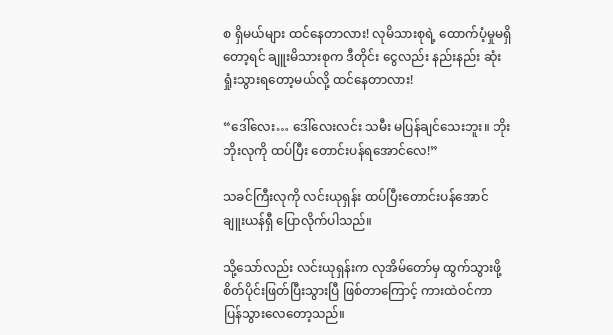စ ရှိမယ်များ ထင်နေတာလား! လုမိသားစုရဲ့ ထောက်ပံ့မှုမရှိတော့ရင် ချူးမိသားစုက ဒီတိုင်း ငွေလည်း နည်းနည်း ဆုံးရှုံးသွားရတော့မယ်လို့ ထင်နေတာလား!

“ဒေါ်လေး… ဒေါ်လေးလင်း သမီး မပြန်ချင်သေးဘူး။ ဘိုးဘိုးလုကို ထပ်ပြီး တောင်းပန်ရအောင်လေ!”

သခင်ကြီးလုကို လင်းယုရှန်း ထပ်ပြီးတောင်းပန်အောင် ချူးယန်ရှီ ပြောလိုက်ပါသည်။

သို့သော်လည်း လင်းယုရှန်းက လုအိမ်တော်မှ ထွက်သွားဖို့ စိတ်ပိုင်းဖြတ်ပြီးသွားပြီ ဖြစ်တာကြောင့် ကားထဲဝင်ကာ ပြန်သွားလေတော့သည်။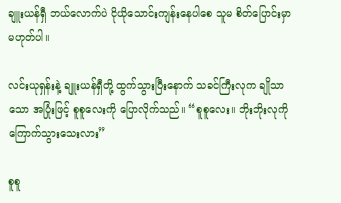ချူးယန်ရှီ ဘယ်လောက်ပဲ ငိုယိုသောင်းကျန်းနေပါစေ သူမ စိတ်ပြောင်းမှာ မဟုတ်ပါ။

လင်းယုရှန်းနဲ့ ချူးယန်ရှီတို့ ထွက်သွားပြီးနောက် သခင်ကြီးလုက ချိုသာသော အပြုံးဖြင့် စူစူလေးကို ပြောလိုက်သည်။ “စူစူလေး။ ဘိုးဘိုးလုကို ကြောက်သွားသေးလား”

စူစူ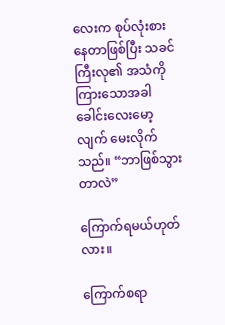လေးက စုပ်လုံးစားနေတာဖြစ်ပြီး သခင်ကြီးလု၏ အသံကို ကြားသောအခါ ခေါင်းလေးမော့လျက် မေးလိုက်သည်။ “ဘာဖြစ်သွားတာလဲ”

ကြောက်ရမယ်ဟုတ်လား။

ကြောက်စရာ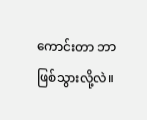ကောင်းတာ ဘာဖြစ်သွားလို့လဲ။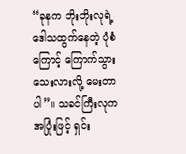“ခုနက ဘိုးဘိုးလုရဲ့ ဒေါသထွက်နေတဲ့ ပုံစံကြောင့် ကြောက်သွားသေးလားလို့ မေးတာပါ”။ သခင်ကြီးလုက အပြုံးဖြင့် ရှင်း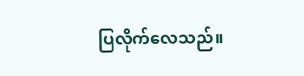ပြလိုက်လေသည်။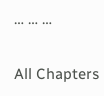… … …

All Chapters